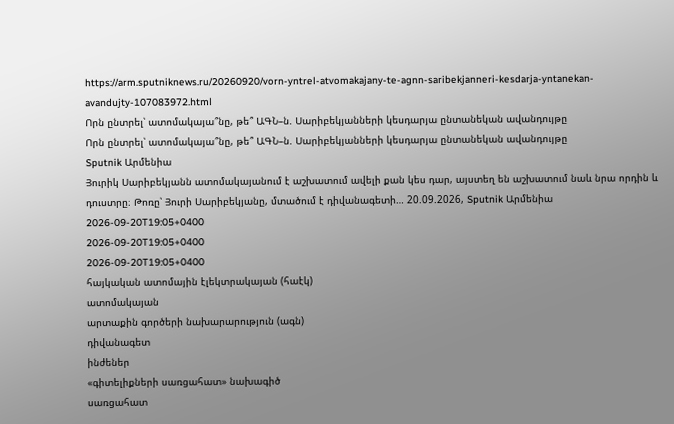https://arm.sputniknews.ru/20260920/vorn-yntrel-atvomakajany-te-agnn-saribekjanneri-kesdarja-yntanekan-avandujty-107083972.html
Որն ընտրել՝ ատոմակայա՞նը, թե՞ ԱԳՆ–ն. Սարիբեկյանների կեսդարյա ընտանեկան ավանդույթը
Որն ընտրել՝ ատոմակայա՞նը, թե՞ ԱԳՆ–ն. Սարիբեկյանների կեսդարյա ընտանեկան ավանդույթը
Sputnik Արմենիա
Յուրիկ Սարիբեկյանն ատոմակայանում է աշխատում ավելի քան կես դար, այստեղ են աշխատում նաև նրա որդին և դուստրը։ Թոռը՝ Յուրի Սարիբեկյանը, մտածում է դիվանագետի… 20.09.2026, Sputnik Արմենիա
2026-09-20T19:05+0400
2026-09-20T19:05+0400
2026-09-20T19:05+0400
հայկական ատոմային էլեկտրակայան (հաէկ)
ատոմակայան
արտաքին գործերի նախարարություն (ագն)
դիվանագետ
ինժեներ
«գիտելիքների սառցահատ» նախագիծ
սառցահատ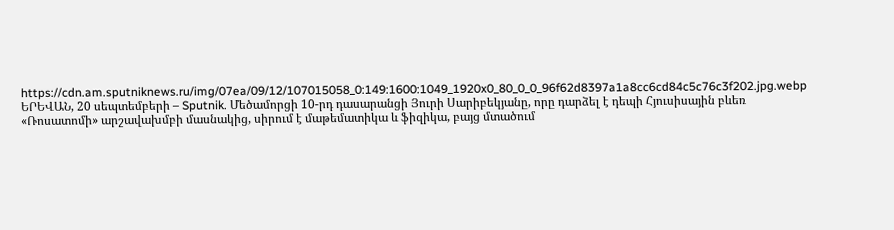https://cdn.am.sputniknews.ru/img/07ea/09/12/107015058_0:149:1600:1049_1920x0_80_0_0_96f62d8397a1a8cc6cd84c5c76c3f202.jpg.webp
ԵՐԵՎԱՆ, 20 սեպտեմբերի – Sputnik. Մեծամորցի 10-րդ դասարանցի Յուրի Սարիբեկյանը, որը դարձել է դեպի Հյուսիսային բևեռ «Ռոսատոմի» արշավախմբի մասնակից, սիրում է մաթեմատիկա և ֆիզիկա, բայց մտածում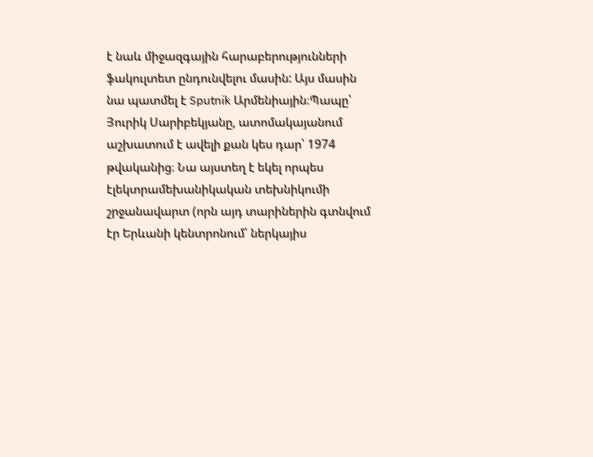է նաև միջազգային հարաբերությունների ֆակուլտետ ընդունվելու մասին: Այս մասին նա պատմել է Sputnik Արմենիային։Պապը՝ Յուրիկ Սարիբեկյանը, ատոմակայանում աշխատում է ավելի քան կես դար՝ 1974 թվականից։ Նա այստեղ է եկել որպես էլեկտրամեխանիկական տեխնիկումի շրջանավարտ (որն այդ տարիներին գտնվում էր Երևանի կենտրոնում՝ ներկայիս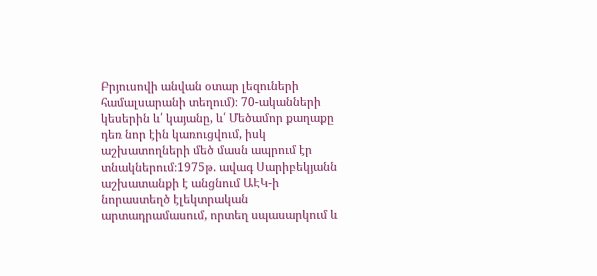Բրյուսովի անվան օտար լեզուների համալսարանի տեղում)։ 70-ականների կեսերին և՛ կայանը, և՛ Մեծամոր քաղաքը դեռ նոր էին կառուցվում, իսկ աշխատողների մեծ մասն ապրում էր տնակներում։1975թ. ավագ Սարիբեկյանն աշխատանքի է անցնում ԱԷԿ-ի նորաստեղծ էլեկտրական արտադրամասում, որտեղ սպասարկում և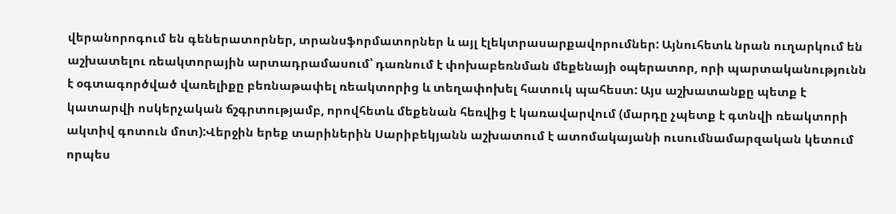վերանորոգում են գեներատորներ, տրանսֆորմատորներ և այլ էլեկտրասարքավորումներ: Այնուհետև նրան ուղարկում են աշխատելու ռեակտորային արտադրամասում՝ դառնում է փոխաբեռնման մեքենայի օպերատոր, որի պարտականությունն է օգտագործված վառելիքը բեռնաթափել ռեակտորից և տեղափոխել հատուկ պահեստ: Այս աշխատանքը պետք է կատարվի ոսկերչական ճշգրտությամբ, որովհետև մեքենան հեռվից է կառավարվում (մարդը չպետք է գտնվի ռեակտորի ակտիվ գոտուն մոտ):Վերջին երեք տարիներին Սարիբեկյանն աշխատում է ատոմակայանի ուսումնամարզական կետում որպես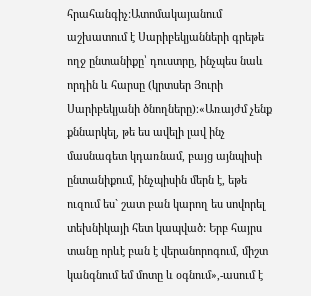հրահանգիչ:Ատոմակայանում աշխատում է Սարիբեկյանների գրեթե ողջ ընտանիքը՝ դուստրը, ինչպես նաև որդին և հարսը (կրտսեր Յուրի Սարիբեկյանի ծնողները)։«Առայժմ չենք քննարկել, թե ես ավելի լավ ինչ մասնագետ կդառնամ, բայց այնպիսի ընտանիքում, ինչպիսին մերն է, եթե ուզում ես` շատ բան կարող ես սովորել տեխնիկայի հետ կապված: Երբ հայրս տանը որևէ բան է վերանորոգում, միշտ կանգնում եմ մոտը և օգնում»,-ասում է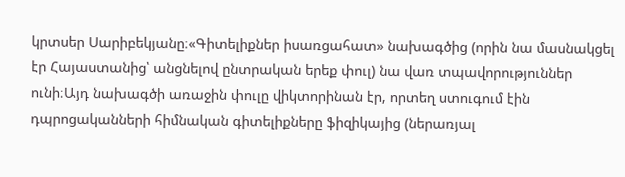կրտսեր Սարիբեկյանը։«Գիտելիքներ իսառցահատ» նախագծից (որին նա մասնակցել էր Հայաստանից՝ անցնելով ընտրական երեք փուլ) նա վառ տպավորություններ ունի։Այդ նախագծի առաջին փուլը վիկտորինան էր, որտեղ ստուգում էին դպրոցականների հիմնական գիտելիքները ֆիզիկայից (ներառյալ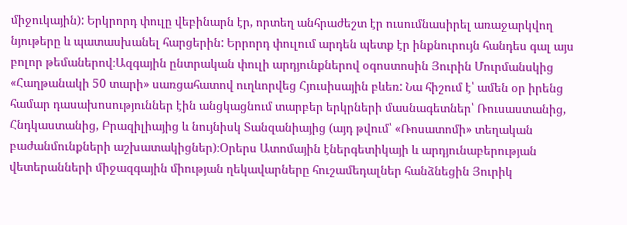միջուկային): Երկրորդ փուլը վեբինարն էր, որտեղ անհրաժեշտ էր ուսումնասիրել առաջարկվող նյութերը և պատասխանել հարցերին: Երրորդ փուլում արդեն պետք էր ինքնուրույն հանդես գալ այս բոլոր թեմաներով։Ազգային ընտրական փուլի արդյունքներով օգոստոսին Յուրին Մուրմանսկից «Հաղթանակի 50 տարի» սառցահատով ուղևորվեց Հյուսիսային բևեռ: Նա հիշում է՝ ամեն օր իրենց համար դասախոսություններ էին անցկացնում տարբեր երկրների մասնագետներ՝ Ռուսաստանից, Հնդկաստանից, Բրազիլիայից և նույնիսկ Տանզանիայից (այդ թվում՝ «Ռոսատոմի» տեղական բաժանմունքների աշխատակիցներ)։Օրերս Ատոմային էներգետիկայի և արդյունաբերության վետերանների միջազգային միության ղեկավարները հուշամեդալներ հանձնեցին Յուրիկ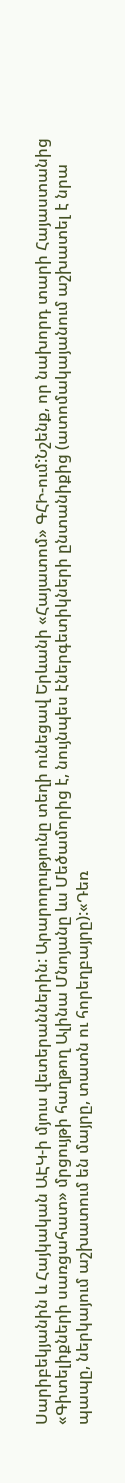Սարիբեկյանին և Հայկական ԱԷԿ-ի մյուս վետերաններին: Արարողությունը տեղի ունեցավ Երևանի «Հայատոմ» ԳՀԻ-ում:Նշենք, որ նախորդ տարի Հայաստանից «Գիտելիքների սառցահատ» մրցույթի հաղթող Ալինա Մնոյանը ևս Մեծամորից է, նույնպես էներգետիկների ընտանիքից (ատոմակայանում աշխատել է նրա պապը, ներկայում աշխատում են մայրը, տատն ու հորեղբայրը):«Դեռ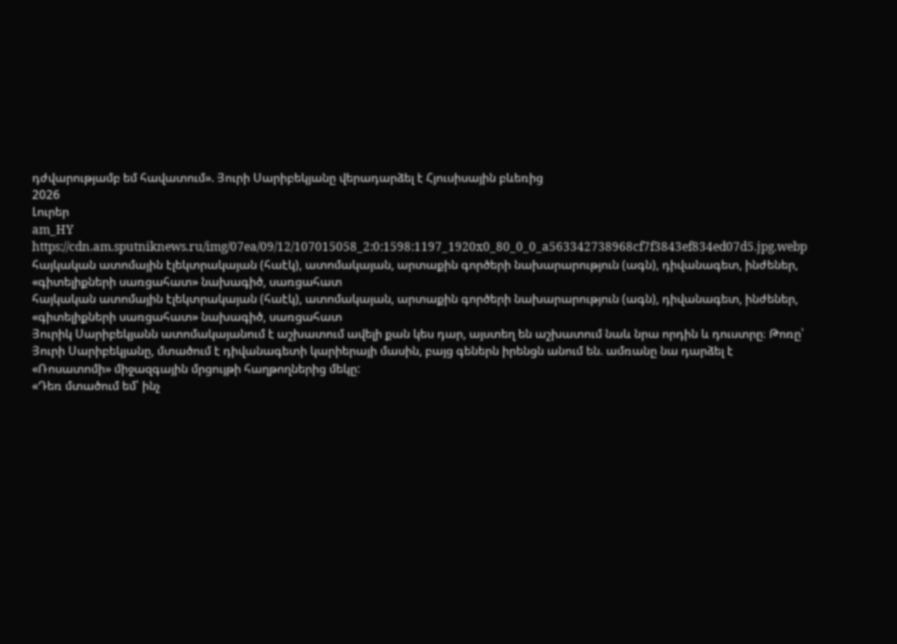դժվարությամբ եմ հավատում». Յուրի Սարիբեկյանը վերադարձել է Հյուսիսային բևեռից
2026
Լուրեր
am_HY
https://cdn.am.sputniknews.ru/img/07ea/09/12/107015058_2:0:1598:1197_1920x0_80_0_0_a563342738968cf7f3843ef834ed07d5.jpg.webp
հայկական ատոմային էլեկտրակայան (հաէկ), ատոմակայան, արտաքին գործերի նախարարություն (ագն), դիվանագետ, ինժեներ, «գիտելիքների սառցահատ» նախագիծ, սառցահատ
հայկական ատոմային էլեկտրակայան (հաէկ), ատոմակայան, արտաքին գործերի նախարարություն (ագն), դիվանագետ, ինժեներ, «գիտելիքների սառցահատ» նախագիծ, սառցահատ
Յուրիկ Սարիբեկյանն ատոմակայանում է աշխատում ավելի քան կես դար, այստեղ են աշխատում նաև նրա որդին և դուստրը։ Թոռը՝ Յուրի Սարիբեկյանը, մտածում է դիվանագետի կարիերայի մասին, բայց գեներն իրենցն անում են. ամռանը նա դարձել է «Ռոսատոմի» միջազգային մրցույթի հաղթողներից մեկը:
«Դեռ մտածում եմ՝ ինչ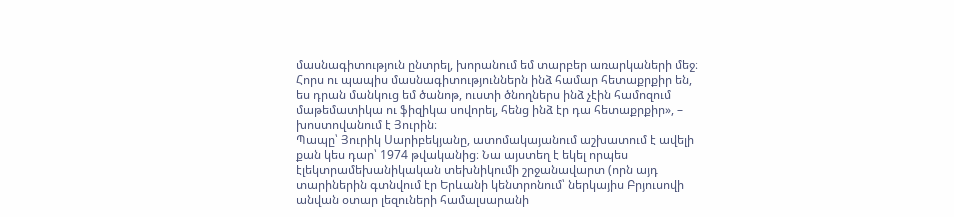մասնագիտություն ընտրել, խորանում եմ տարբեր առարկաների մեջ։ Հորս ու պապիս մասնագիտություններն ինձ համար հետաքրքիր են, ես դրան մանկուց եմ ծանոթ, ուստի ծնողներս ինձ չէին համոզում մաթեմատիկա ու ֆիզիկա սովորել, հենց ինձ էր դա հետաքրքիր», – խոստովանում է Յուրին։
Պապը՝ Յուրիկ Սարիբեկյանը, ատոմակայանում աշխատում է ավելի քան կես դար՝ 1974 թվականից։ Նա այստեղ է եկել որպես էլեկտրամեխանիկական տեխնիկումի շրջանավարտ (որն այդ տարիներին գտնվում էր Երևանի կենտրոնում՝ ներկայիս Բրյուսովի անվան օտար լեզուների համալսարանի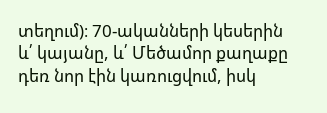տեղում)։ 70-ականների կեսերին և՛ կայանը, և՛ Մեծամոր քաղաքը դեռ նոր էին կառուցվում, իսկ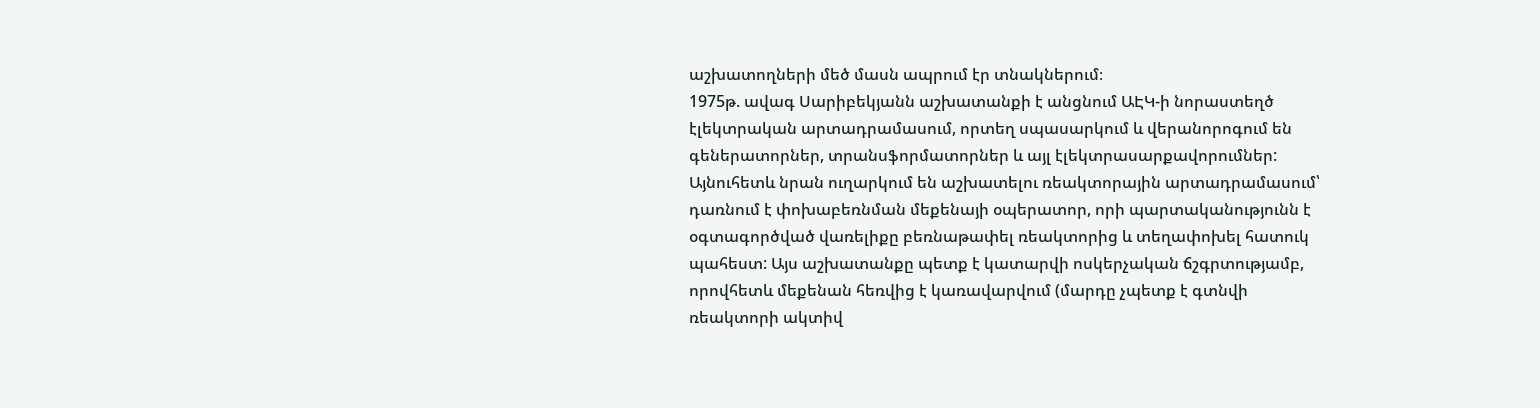աշխատողների մեծ մասն ապրում էր տնակներում։
1975թ. ավագ Սարիբեկյանն աշխատանքի է անցնում ԱԷԿ-ի նորաստեղծ էլեկտրական արտադրամասում, որտեղ սպասարկում և վերանորոգում են գեներատորներ, տրանսֆորմատորներ և այլ էլեկտրասարքավորումներ: Այնուհետև նրան ուղարկում են աշխատելու ռեակտորային արտադրամասում՝ դառնում է փոխաբեռնման մեքենայի օպերատոր, որի պարտականությունն է օգտագործված վառելիքը բեռնաթափել ռեակտորից և տեղափոխել հատուկ պահեստ: Այս աշխատանքը պետք է կատարվի ոսկերչական ճշգրտությամբ, որովհետև մեքենան հեռվից է կառավարվում (մարդը չպետք է գտնվի ռեակտորի ակտիվ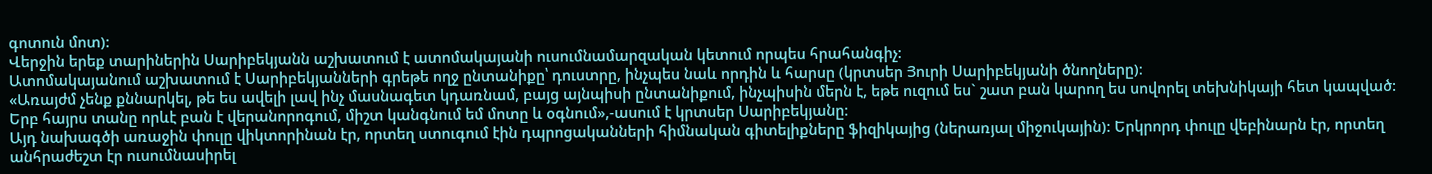գոտուն մոտ):
Վերջին երեք տարիներին Սարիբեկյանն աշխատում է ատոմակայանի ուսումնամարզական կետում որպես հրահանգիչ:
Ատոմակայանում աշխատում է Սարիբեկյանների գրեթե ողջ ընտանիքը՝ դուստրը, ինչպես նաև որդին և հարսը (կրտսեր Յուրի Սարիբեկյանի ծնողները)։
«Առայժմ չենք քննարկել, թե ես ավելի լավ ինչ մասնագետ կդառնամ, բայց այնպիսի ընտանիքում, ինչպիսին մերն է, եթե ուզում ես` շատ բան կարող ես սովորել տեխնիկայի հետ կապված: Երբ հայրս տանը որևէ բան է վերանորոգում, միշտ կանգնում եմ մոտը և օգնում»,-ասում է կրտսեր Սարիբեկյանը։
Այդ նախագծի առաջին փուլը վիկտորինան էր, որտեղ ստուգում էին դպրոցականների հիմնական գիտելիքները ֆիզիկայից (ներառյալ միջուկային): Երկրորդ փուլը վեբինարն էր, որտեղ անհրաժեշտ էր ուսումնասիրել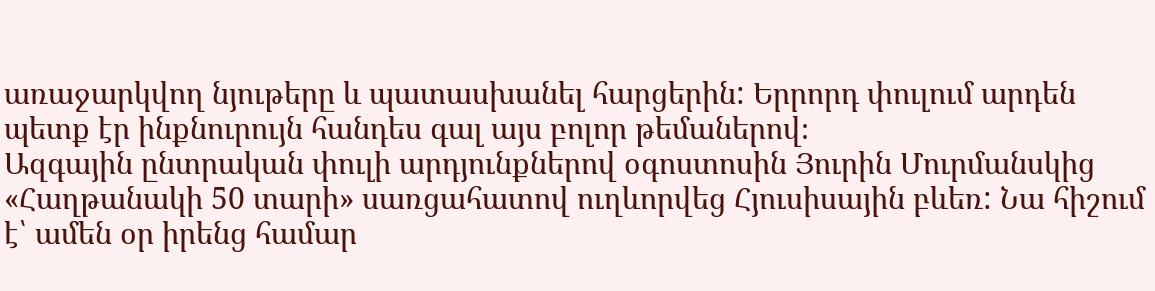առաջարկվող նյութերը և պատասխանել հարցերին: Երրորդ փուլում արդեն պետք էր ինքնուրույն հանդես գալ այս բոլոր թեմաներով։
Ազգային ընտրական փուլի արդյունքներով օգոստոսին Յուրին Մուրմանսկից «Հաղթանակի 50 տարի» սառցահատով ուղևորվեց Հյուսիսային բևեռ: Նա հիշում է՝ ամեն օր իրենց համար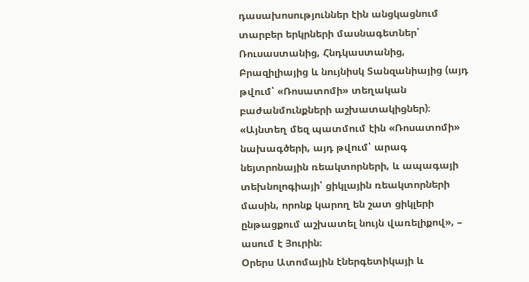դասախոսություններ էին անցկացնում տարբեր երկրների մասնագետներ՝ Ռուսաստանից, Հնդկաստանից, Բրազիլիայից և նույնիսկ Տանզանիայից (այդ թվում՝ «Ռոսատոմի» տեղական բաժանմունքների աշխատակիցներ)։
«Այնտեղ մեզ պատմում էին «Ռոսատոմի» նախագծերի, այդ թվում՝ արագ նեյտրոնային ռեակտորների, և ապագայի տեխնոլոգիայի՝ ցիկլային ռեակտորների մասին, որոնք կարող են շատ ցիկլերի ընթացքում աշխատել նույն վառելիքով», – ասում է Յուրին։
Օրերս Ատոմային էներգետիկայի և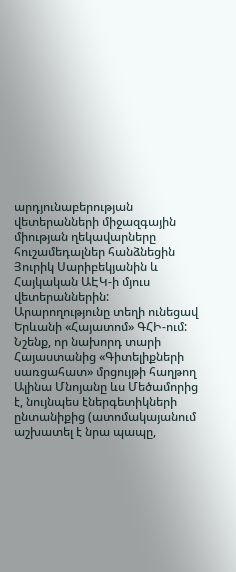արդյունաբերության վետերանների միջազգային միության ղեկավարները հուշամեդալներ հանձնեցին Յուրիկ Սարիբեկյանին և Հայկական ԱԷԿ-ի մյուս վետերաններին: Արարողությունը տեղի ունեցավ Երևանի «Հայատոմ» ԳՀԻ-ում:
Նշենք, որ նախորդ տարի Հայաստանից «Գիտելիքների սառցահատ» մրցույթի հաղթող Ալինա Մնոյանը ևս Մեծամորից է, նույնպես էներգետիկների ընտանիքից (ատոմակայանում աշխատել է նրա պապը,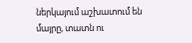ներկայում աշխատում են մայրը, տատն ու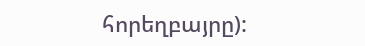հորեղբայրը):